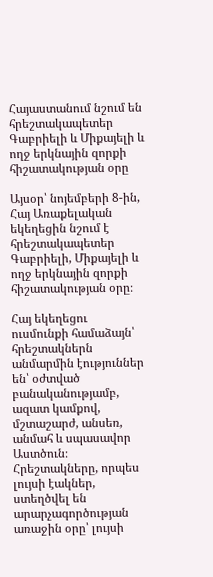Հայաստանում նշում են հրեշտակապետեր Գաբրիելի և Միքայելի և ողջ երկնային զորքի հիշատակության օրը

Այսօր՝ նոյեմբերի 8-ին, Հայ Առաքելական եկեղեցին նշում է հրեշտակապետեր Գաբրիելի, Միքայելի և ողջ երկնային զորքի հիշատակության օրը։

Հայ եկեղեցու ուսմունքի համաձայն՝ հրեշտակներն անմարմին էություններ են՝ օժտված բանականությամբ, ազատ կամքով, մշտաշարժ, անսեռ, անմահ և սպասավոր Աստծուն։ Հրեշտակները, որպես լույսի էակներ, ստեղծվել են արարչագործության առաջին օրը՝ լույսի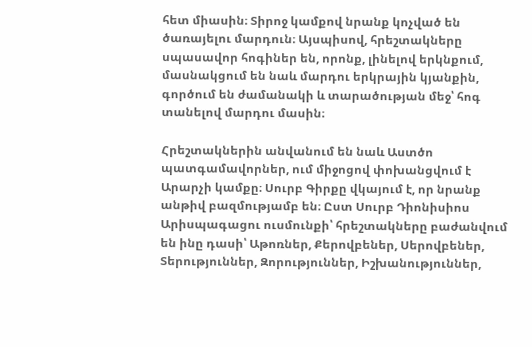հետ միասին։ Տիրոջ կամքով նրանք կոչված են ծառայելու մարդուն։ Այսպիսով, հրեշտակները սպասավոր հոգիներ են, որոնք, լինելով երկնքում, մասնակցում են նաև մարդու երկրային կյանքին, գործում են ժամանակի և տարածության մեջ՝ հոգ տանելով մարդու մասին։

Հրեշտակներին անվանում են նաև Աստծո պատգամավորներ, ում միջոցով փոխանցվում է Արարչի կամքը։ Սուրբ Գիրքը վկայում է, որ նրանք անթիվ բազմությամբ են։ Ըստ Սուրբ Դիոնիսիոս Արիսպագացու ուսմունքի՝ հրեշտակները բաժանվում են ինը դասի՝ Աթոռներ, Քերովբեներ, Սերովբեներ, Տերություններ, Զորություններ, Իշխանություններ,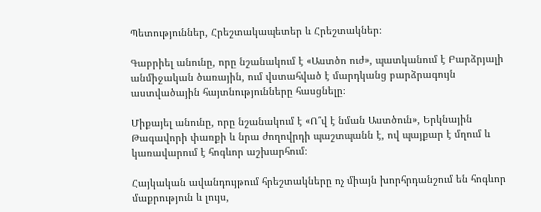Պետություններ, Հրեշտակապետեր և Հրեշտակներ։

Գաբրիել անունը, որը նշանակում է «Աստծո ուժ», պատկանում է Բարձրյալի անմիջական ծառային, ում վստահված է մարդկանց բարձրագույն աստվածային հայտնությունները հասցնելը։

Միքայել անունը, որը նշանակում է «Ո՞վ է նման Աստծուն», Երկնային Թագավորի փառքի և նրա ժողովրդի պաշտպանն է, ով պայքար է մղում և կառավարում է հոգևոր աշխարհում։

Հայկական ավանդույթում հրեշտակները ոչ միայն խորհրդանշում են հոգևոր մաքրություն և լույս,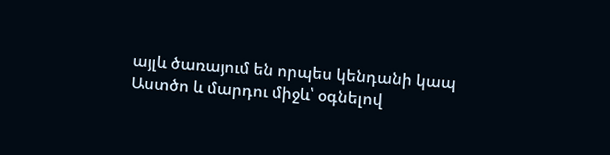այլև ծառայում են որպես կենդանի կապ Աստծո և մարդու միջև՝ օգնելով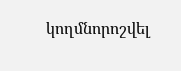կողմնորոշվել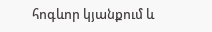հոգևոր կյանքում և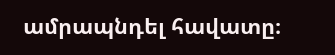ամրապնդել հավատը։